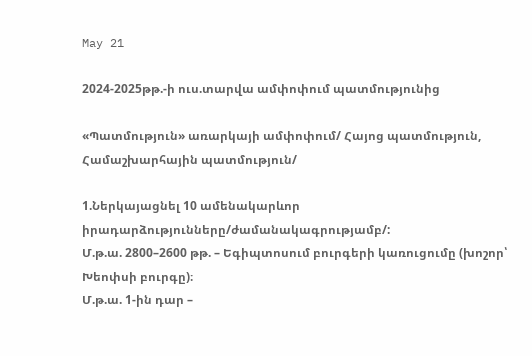May 21

2024-2025թթ.-ի ուս.տարվա ամփոփում պատմությունից

«Պատմություն» առարկայի ամփոփում/ Հայոց պատմություն, Համաշխարհային պատմություն/

1.Ներկայացնել 10 ամենակարևոր իրադարձությունները/ժամանակագրությամբ/:
Մ.թ.ա. 2800–2600 թթ. – Եգիպտոսում բուրգերի կառուցումը (խոշոր՝ Խեոփսի բուրգը)։
Մ.թ.ա. 1-ին դար –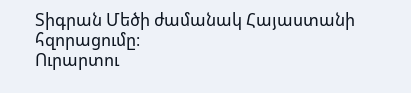Տիգրան Մեծի ժամանակ Հայաստանի հզորացումը։
Ուրարտու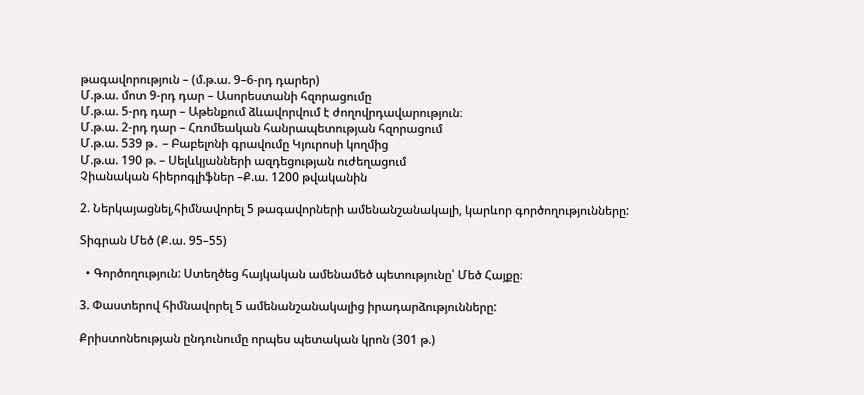թագավորություն – (մ.թ.ա. 9–6-րդ դարեր)
Մ.թ.ա. մոտ 9-րդ դար – Ասորեստանի հզորացումը
Մ.թ.ա. 5-րդ դար – Աթենքում ձևավորվում է ժողովրդավարություն։
Մ.թ.ա. 2-րդ դար – Հռոմեական հանրապետության հզորացում
Մ.թ.ա. 539 թ․ – Բաբելոնի գրավումը Կյուրոսի կողմից
Մ.թ.ա. 190 թ. – Սելևկյանների ազդեցության ուժեղացում
Չիանական հիերոգլիֆներ –Ք.ա. 1200 թվականին

2. Ներկայացնել,հիմնավորել 5 թագավորների ամենանշանակալի, կարևոր գործողությունները:

Տիգրան Մեծ (Ք.ա. 95–55)

  • Գործողություն: Ստեղծեց հայկական ամենամեծ պետությունը՝ Մեծ Հայքը։

3. Փաստերով հիմնավորել 5 ամենանշանակալից իրադարձությունները:

Քրիստոնեության ընդունումը որպես պետական կրոն (301 թ.)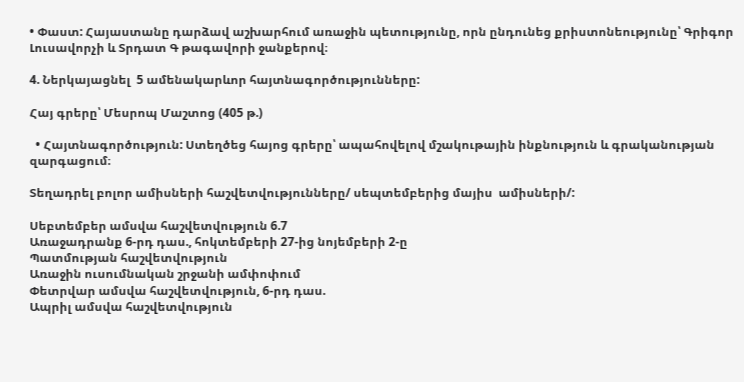• Փաստ: Հայաստանը դարձավ աշխարհում առաջին պետությունը, որն ընդունեց քրիստոնեությունը՝ Գրիգոր Լուսավորչի և Տրդատ Գ թագավորի ջանքերով։

4. Ներկայացնել  5 ամենակարևոր հայտնագործությունները:

Հայ գրերը՝ Մեսրոպ Մաշտոց (405 թ.)

  • Հայտնագործություն: Ստեղծեց հայոց գրերը՝ ապահովելով մշակութային ինքնություն և գրականության զարգացում։

Տեղադրել բոլոր ամիսների հաշվետվությունները/ սեպտեմբերից մայիս  ամիսների/:

Սեբտեմբեր ամսվա հաշվետվություն 6.7
Առաջադրանք 6-րդ դաս., հոկտեմբերի 27-ից նոյեմբերի 2-ը
Պատմության հաշվետվություն
Առաջին ուսումնական շրջանի ամփոփում
Փետրվար ամսվա հաշվետվություն, 6-րդ դաս.
Ապրիլ ամսվա հաշվետվություն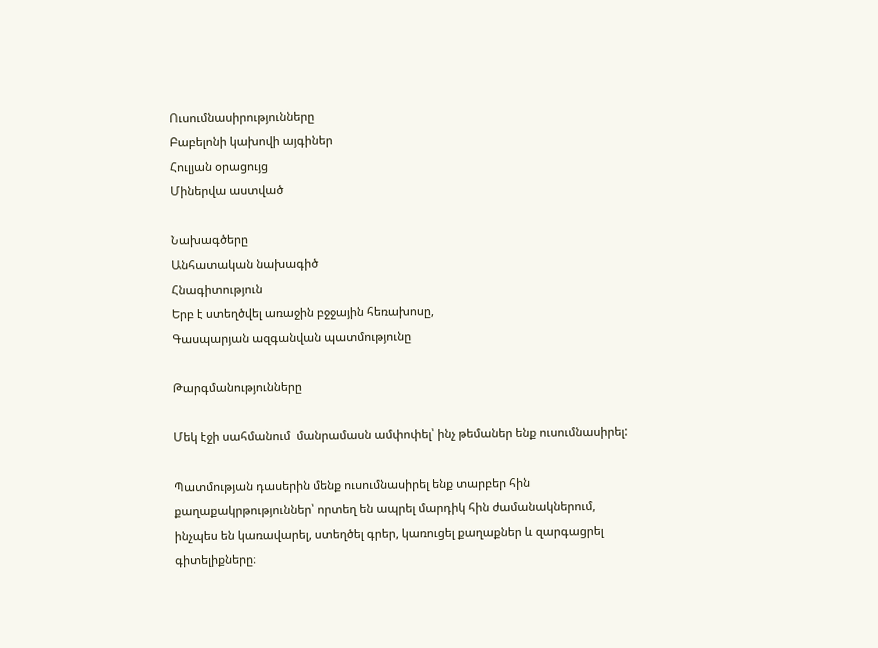Ուսումնասիրությունները
Բաբելոնի կախովի այգիներ
Հուլյան օրացույց
Միներվա աստված

Նախագծերը
Անհատական նախագիծ
Հնագիտություն
Երբ է ստեղծվել առաջին բջջային հեռախոսը,
Գասպարյան ազգանվան պատմությունը

Թարգմանությունները

Մեկ էջի սահմանում  մանրամասն ամփոփել՝ ինչ թեմաներ ենք ուսումնասիրել:

Պատմության դասերին մենք ուսումնասիրել ենք տարբեր հին քաղաքակրթություններ՝ որտեղ են ապրել մարդիկ հին ժամանակներում, ինչպես են կառավարել, ստեղծել գրեր, կառուցել քաղաքներ և զարգացրել գիտելիքները։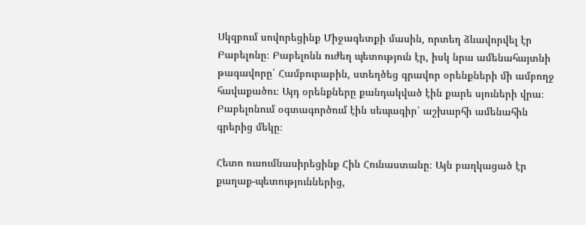Սկզբում սովորեցինք Միջագետքի մասին, որտեղ ձևավորվել էր Բաբելոնը։ Բաբելոնն ուժեղ պետություն էր, իսկ նրա ամենահայտնի թագավորը՝ Համբուրաբին, ստեղծեց գրավոր օրենքների մի ամբողջ հավաքածու։ Այդ օրենքները քանդակված էին քարե սյուների վրա։ Բաբելոնում օգտագործում էին սեպագիր՝ աշխարհի ամենահին գրերից մեկը։

Հետո ուսումնասիրեցինք Հին Հունաստանը։ Այն բաղկացած էր քաղաք-պետություններից,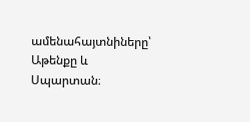ամենահայտնիները՝ Աթենքը և Սպարտան։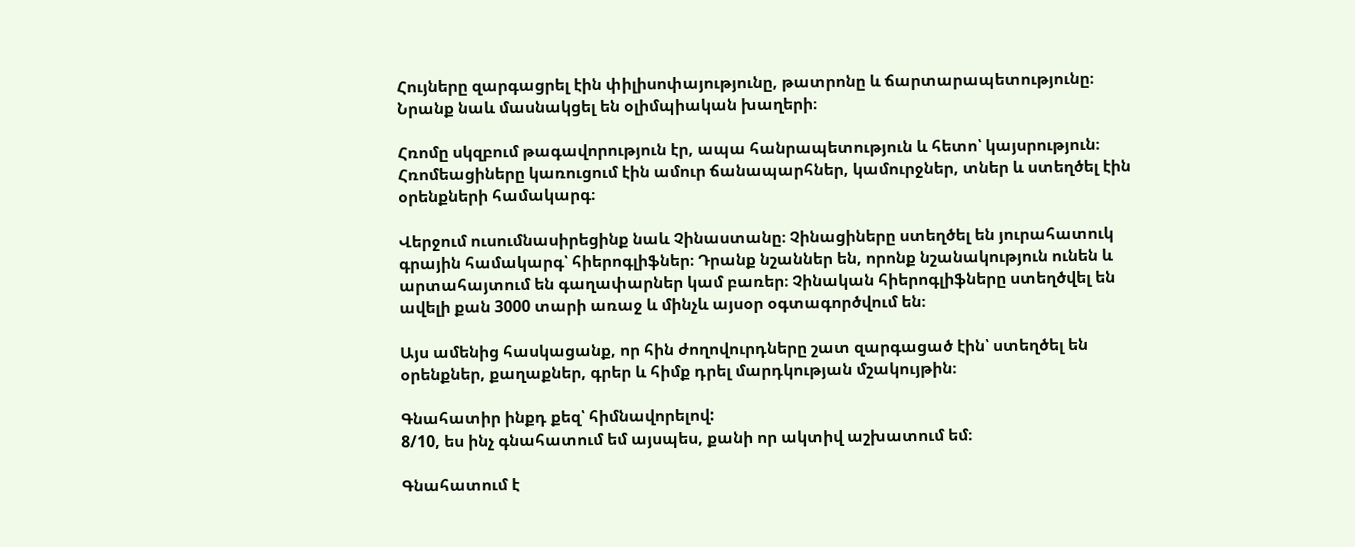Հույները զարգացրել էին փիլիսոփայությունը, թատրոնը և ճարտարապետությունը։ Նրանք նաև մասնակցել են օլիմպիական խաղերի։

Հռոմը սկզբում թագավորություն էր, ապա հանրապետություն և հետո՝ կայսրություն։ Հռոմեացիները կառուցում էին ամուր ճանապարհներ, կամուրջներ, տներ և ստեղծել էին օրենքների համակարգ։

Վերջում ուսումնասիրեցինք նաև Չինաստանը։ Չինացիները ստեղծել են յուրահատուկ գրային համակարգ՝ հիերոգլիֆներ։ Դրանք նշաններ են, որոնք նշանակություն ունեն և արտահայտում են գաղափարներ կամ բառեր։ Չինական հիերոգլիֆները ստեղծվել են ավելի քան 3000 տարի առաջ և մինչև այսօր օգտագործվում են։

Այս ամենից հասկացանք, որ հին ժողովուրդները շատ զարգացած էին՝ ստեղծել են օրենքներ, քաղաքներ, գրեր և հիմք դրել մարդկության մշակույթին։

Գնահատիր ինքդ քեզ՝ հիմնավորելով:
8/10, ես ինչ գնահատում եմ այսպես, քանի որ ակտիվ աշխատում եմ։

Գնահատում է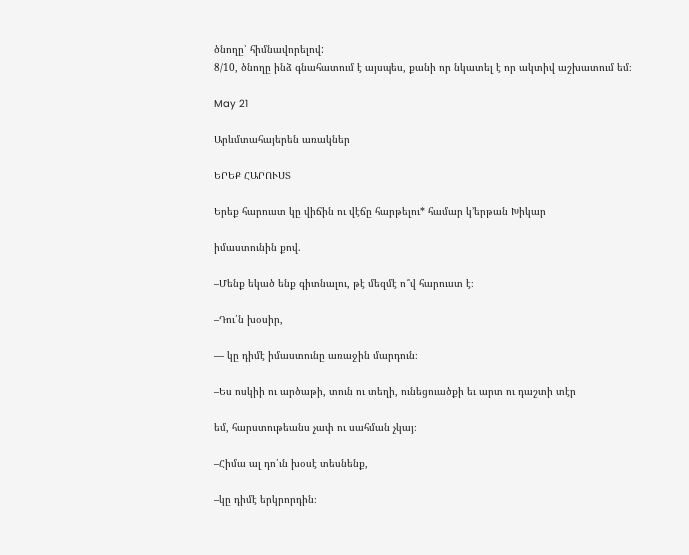ծնողը՝ հիմնավորելով:
8/10, ծնողը ինձ գնահատում է այսպես, քանի որ նկատել է որ ակտիվ աշխատում եմ։

May 21

Արևմտահայերեն առակներ

ԵՐԵՔ ՀԱՐՈՒՍՏ

Երեք հարուստ կը վիճին ու վէճը հարթելու* համար կ՚երթան Խիկար

իմաստունին քով.

–Մենք եկած ենք գիտնալու, թէ մեզմէ ո՞վ հարուստ է։

–Դու՛ն խօսիր,

— կը դիմէ իմաստունը առաջին մարդուն։

–Ես ոսկիի ու արծաթի, տուն ու տեղի, ունեցուածքի եւ արտ ու դաշտի տէր

եմ, հարստութեանս չափ ու սահման չկայ։

–Հիմա ալ դո՛ւն խօսէ տեսնենք,

–կը դիմէ երկրորդին։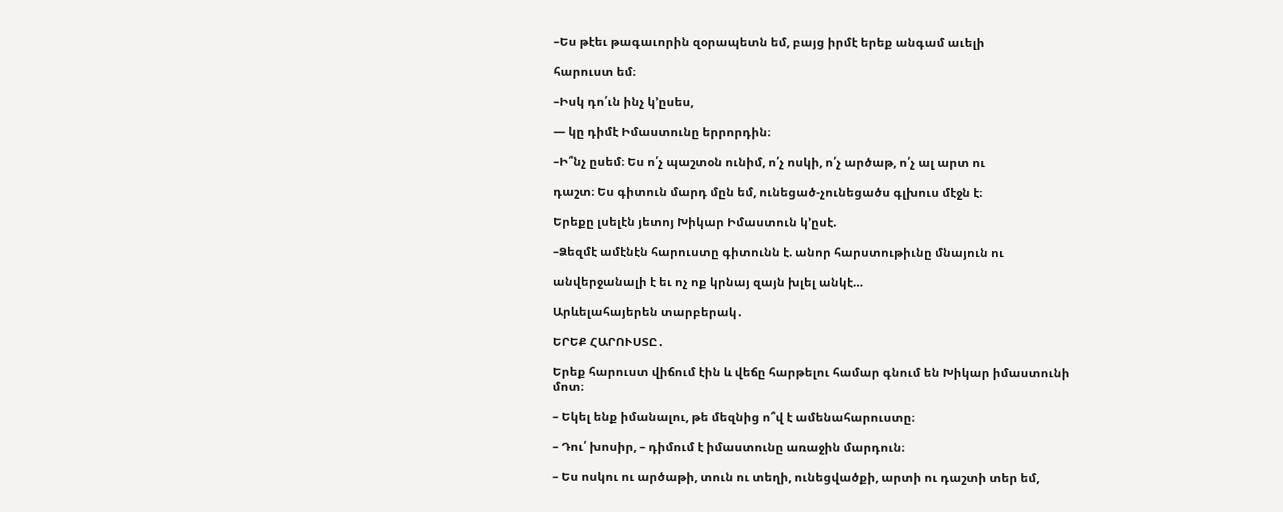–Ես թէեւ թագաւորին զօրապետն եմ, բայց իրմէ երեք անգամ աւելի

հարուստ եմ։

–Իսկ դո՛ւն ինչ կ՚ըսես,

— կը դիմէ Իմաստունը երրորդին։

–Ի՞նչ ըսեմ։ Ես ո՛չ պաշտօն ունիմ, ո՛չ ոսկի, ո՛չ արծաթ, ո՛չ ալ արտ ու

դաշտ։ Ես գիտուն մարդ մըն եմ, ունեցած-չունեցածս գլխուս մէջն է։

Երեքը լսելէն յետոյ Խիկար Իմաստուն կ՚ըսէ.

–Ձեզմէ ամէնէն հարուստը գիտունն է. անոր հարստութիւնը մնայուն ու

անվերջանալի է եւ ոչ ոք կրնայ զայն խլել անկէ…

Արևելահայերեն տարբերակ․

ԵՐԵՔ ՀԱՐՈՒՍՏԸ․

Երեք հարուստ վիճում էին և վեճը հարթելու համար գնում են Խիկար իմաստունի մոտ։

– Եկել ենք իմանալու, թե մեզնից ո՞վ է ամենահարուստը։

– Դու՛ խոսիր, – դիմում է իմաստունը առաջին մարդուն։

– Ես ոսկու ու արծաթի, տուն ու տեղի, ունեցվածքի, արտի ու դաշտի տեր եմ,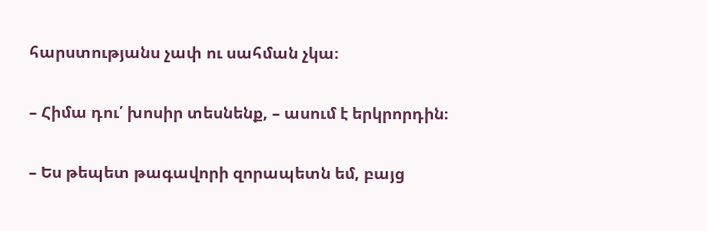հարստությանս չափ ու սահման չկա։

– Հիմա դու՛ խոսիր տեսնենք, – ասում է երկրորդին։

– Ես թեպետ թագավորի զորապետն եմ, բայց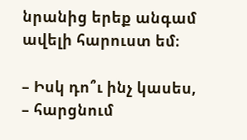նրանից երեք անգամ ավելի հարուստ եմ։

– Իսկ դո՞ւ ինչ կասես, – հարցնում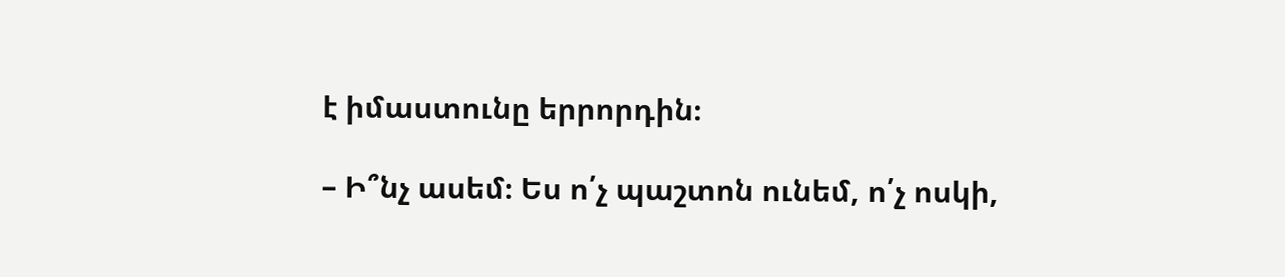է իմաստունը երրորդին։

– Ի՞նչ ասեմ։ Ես ո՛չ պաշտոն ունեմ, ո՛չ ոսկի,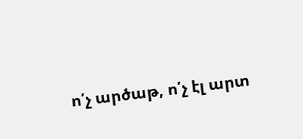ո՛չ արծաթ, ո՛չ էլ արտ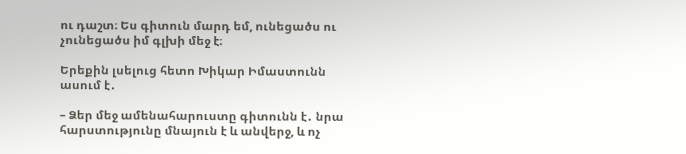ու դաշտ։ Ես գիտուն մարդ եմ, ունեցածս ու չունեցածս իմ գլխի մեջ է։

Երեքին լսելուց հետո Խիկար Իմաստունն ասում է․

– Ձեր մեջ ամենահարուստը գիտունն է․ նրա հարստությունը մնայուն է և անվերջ, և ոչ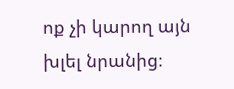ոք չի կարող այն խլել նրանից։